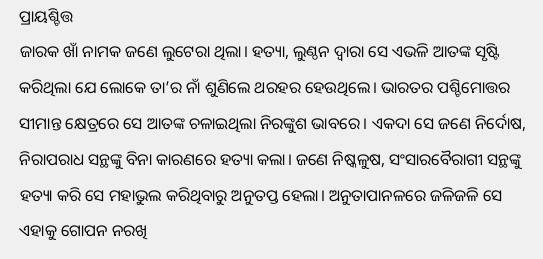ପ୍ରାୟଶ୍ଚିତ୍ତ
ଜାରକ ଖାଁ ନାମକ ଜଣେ ଲୁଟେରା ଥିଲା। ହତ୍ୟା, ଲୁଣ୍ଠନ ଦ୍ବାରା ସେ ଏଭଳି ଆତଙ୍କ ସୃଷ୍ଟି କରିଥିଲା ଯେ ଲୋକେ ତା’ର ନାଁ ଶୁଣିଲେ ଥରହର ହେଉଥିଲେ। ଭାରତର ପଶ୍ଚିମୋତ୍ତର ସୀମାନ୍ତ କ୍ଷେତ୍ରରେ ସେ ଆତଙ୍କ ଚଳାଇଥିଲା ନିରଙ୍କୁଶ ଭାବରେ। ଏକଦା ସେ ଜଣେ ନିର୍ଦୋଷ, ନିରାପରାଧ ସନ୍ଥଙ୍କୁ ବିନା କାରଣରେ ହତ୍ୟା କଲା। ଜଣେ ନିଷ୍କଳୁଷ, ସଂସାରବୈରାଗୀ ସନ୍ଥଙ୍କୁ ହତ୍ୟା କରି ସେ ମହାଭୁଲ କରିଥିବାରୁ ଅନୁତପ୍ତ ହେଲା। ଅନୁତାପାନଳରେ ଜଳିଜଳି ସେ ଏହାକୁ ଗୋପନ ନରଖି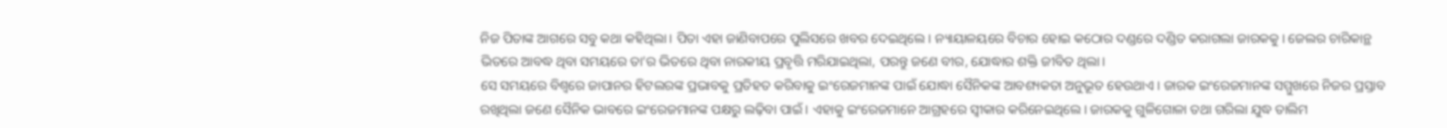ନିଜ ପିତାଙ୍କ ଆଗରେ ସବୁ କଥା କହିଥିଲା। ପିତା ଏହା ଜାଣିବାପରେ ପୁଲିସରେ ଖବର ଦେଇଥିଲେ। ନ୍ୟାୟାଳୟରେ ବିଚାର ହୋଇ କଠୋର ଦଣ୍ଡରେ ଦଣ୍ଡିତ କରାଗଲା ଜାରକକୁ। ଜେଲର ଚାରିକାନ୍ଥ ଭିତରେ ଆବଦ୍ଧ ଥିବା ସମୟରେ ତା’ର ଭିତରେ ଥିବା ନାରକୀୟ ପ୍ରବୃତ୍ତି ମରିଯାଇଥିଲା, ପରନ୍ତୁ ଜଣେ ବୀର, ଯୋଦ୍ଧାର ଶକ୍ତି ଜୀବିତ ଥିଲା।
ସେ ସମୟରେ ବିଶ୍ବରେ ଜାପାନର ହିଟଲରଙ୍କ ପ୍ରଭାବକୁ ପ୍ରତିହତ କରିବାକୁ ଇଂରେଜମାନଙ୍କ ପାଇଁ ଯୋଦ୍ଧା ସୈନିକଙ୍କ ଆବଶ୍ୟକତା ଅନୁଭୂତ ହେଉଥାଏ। ଜାରକ ଇଂରେଜମାନଙ୍କ ସମ୍ମୁଖରେ ନିଜର ପ୍ରସ୍ତାବ ରଖିଥିଲା ଜଣେ ସୈନିକ ଭାବରେ ଇଂରେଜମାନଙ୍କ ପକ୍ଷରୁ ଲଢ଼ିବା ପାଇଁ। ଏହାକୁ ଇଂରେଜମାନେ ଆଗ୍ରହରେ ସ୍ବୀକାର କରିନେଇଥିଲେ। ଜାରକକୁ ଗୁଳିଗୋଳା ତଥା ଗରିଲା ଯୁଦ୍ଧ ତାଲିମ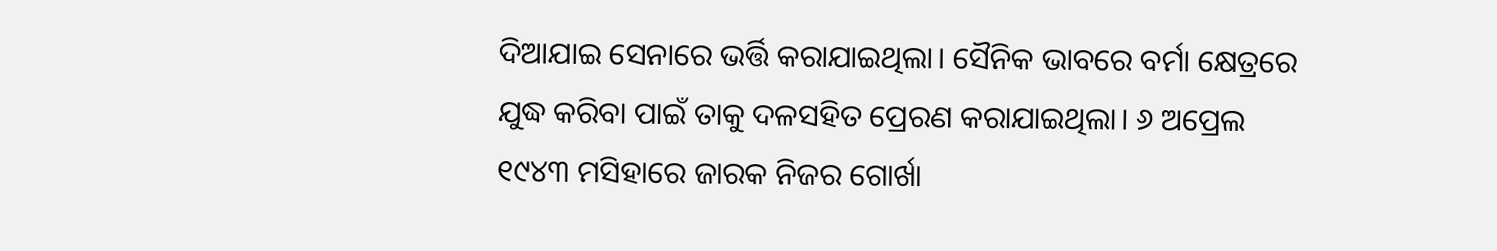ଦିଆଯାଇ ସେନାରେ ଭର୍ତ୍ତି କରାଯାଇଥିଲା। ସୈନିକ ଭାବରେ ବର୍ମା କ୍ଷେତ୍ରରେ ଯୁଦ୍ଧ କରିବା ପାଇଁ ତାକୁ ଦଳସହିତ ପ୍ରେରଣ କରାଯାଇଥିଲା। ୬ ଅପ୍ରେଲ ୧୯୪୩ ମସିହାରେ ଜାରକ ନିଜର ଗୋର୍ଖା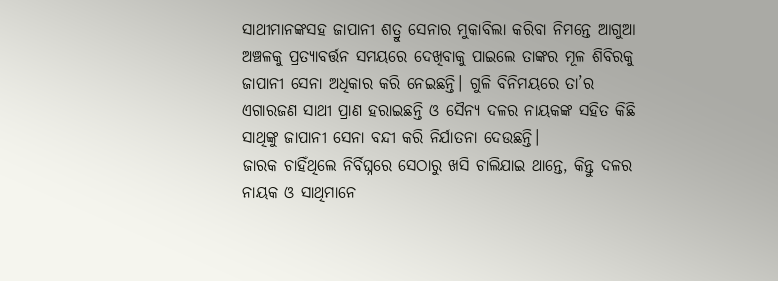ସାଥୀମାନଙ୍କସହ ଜାପାନୀ ଶତ୍ରୁ ସେନାର ମୁକାବିଲା କରିବା ନିମନ୍ତେ ଆଗୁଆ ଅଞ୍ଚଳକୁ ପ୍ରତ୍ୟାବର୍ତ୍ତନ ସମୟରେ ଦେଖିବାକୁ ପାଇଲେ ତାଙ୍କର ମୂଳ ଶିବିରକୁ ଜାପାନୀ ସେନା ଅଧିକାର କରି ନେଇଛନ୍ତି। ଗୁଳି ବିନିମୟରେ ତା’ର ଏଗାରଜଣ ସାଥୀ ପ୍ରାଣ ହରାଇଛନ୍ତି ଓ ସୈନ୍ୟ ଦଳର ନାୟକଙ୍କ ସହିତ କିଛି ସାଥିଙ୍କୁ ଜାପାନୀ ସେନା ବନ୍ଦୀ କରି ନିର୍ଯାତନା ଦେଉଛନ୍ତି।
ଜାରକ ଚାହିଁଥିଲେ ନିର୍ବିଘ୍ନରେ ସେଠାରୁ ଖସି ଚାଲିଯାଇ ଥାନ୍ତେ, କିନ୍ତୁ ଦଳର ନାୟକ ଓ ସାଥିମାନେ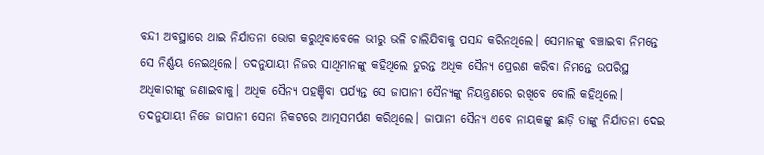ବନ୍ଦୀ ଅବସ୍ଥାରେ ଥାଇ ନିର୍ଯାତନା ଭୋଗ କରୁଥିବାବେଳେ ଭୀରୁ ଭଳି ଚାଲିଯିବାକୁ ପସନ୍ଦ କରିନଥିଲେ। ସେମାନଙ୍କୁ ବଞ୍ଚାଇବା ନିମନ୍ତେ ସେ ନିର୍ଣ୍ଣୟ ନେଇଥିଲେ। ତଦନୁଯାୟୀ ନିଜର ସାଥିମାନଙ୍କୁ କହିଥିଲେ ତୁରନ୍ତ ଅଧିକ ସୈନ୍ୟ ପ୍ରେରଣ କରିବା ନିମନ୍ତେ ଉପରିସ୍ଥ ଅଧିକାରୀଙ୍କୁ ଜଣାଇବାକୁ। ଅଧିକ ସୈନ୍ୟ ପହଞ୍ଚିବା ପର୍ଯ୍ୟନ୍ତ ସେ ଜାପାନୀ ସୈନ୍ୟଙ୍କୁ ନିୟନ୍ତ୍ରଣରେ ରଖିବେ ବୋଲି କହିଥିଲେ। ତଦନୁଯାୟୀ ନିଜେ ଜାପାନୀ ସେନା ନିକଟରେ ଆତ୍ମସମର୍ପଣ କରିଥିଲେ। ଜାପାନୀ ସୈନ୍ୟ ଏବେ ନାୟକଙ୍କୁ ଛାଡ଼ି ତାଙ୍କୁ ନିର୍ଯାତନା ଦେଇ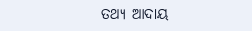ତଥ୍ୟ ଆଦାୟ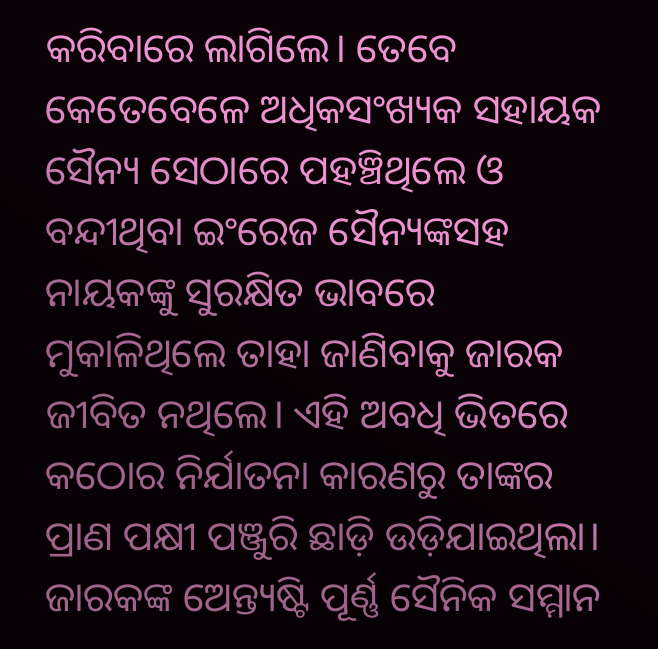କରିବାରେ ଲାଗିଲେ। ତେବେ କେତେବେଳେ ଅଧିକସଂଖ୍ୟକ ସହାୟକ ସୈନ୍ୟ ସେଠାରେ ପହଞ୍ଚିଥିଲେ ଓ ବନ୍ଦୀଥିବା ଇଂରେଜ ସୈନ୍ୟଙ୍କସହ ନାୟକଙ୍କୁ ସୁରକ୍ଷିତ ଭାବରେ ମୁକାଳିଥିଲେ ତାହା ଜାଣିବାକୁ ଜାରକ ଜୀବିତ ନଥିଲେ। ଏହି ଅବଧି ଭିତରେ କଠୋର ନିର୍ଯାତନା କାରଣରୁ ତାଙ୍କର ପ୍ରାଣ ପକ୍ଷୀ ପଞ୍ଜୁରି ଛାଡ଼ି ଉଡ଼ିଯାଇଥିଲା। ଜାରକଙ୍କ ଅେନ୍ତ୍ୟଷ୍ଟି ପୂର୍ଣ୍ଣ ସୈନିକ ସମ୍ମାନ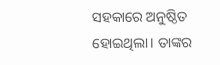ସହକାରେ ଅନୁଷ୍ଠିତ ହୋଇଥିଲା। ତାଙ୍କର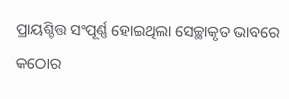ପ୍ରାୟଶ୍ଚିତ୍ତ ସଂପୂର୍ଣ୍ଣ ହୋଇଥିଲା ସେଚ୍ଛାକୃତ ଭାବରେ କଠୋର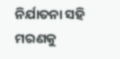ନିର୍ଯାତନା ସହି ମରଣକୁ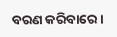ବରଣ କରିବାରେ।